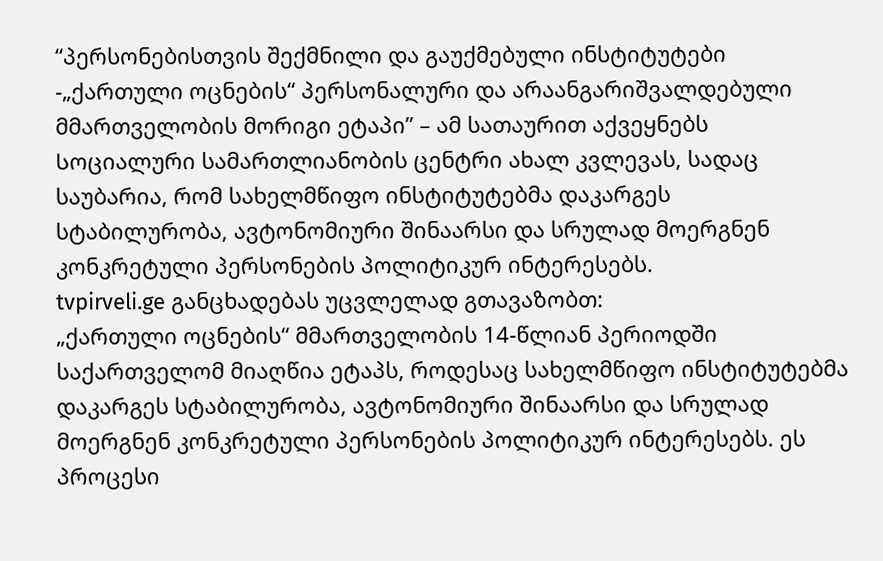“პერსონებისთვის შექმნილი და გაუქმებული ინსტიტუტები -„ქართული ოცნების“ პერსონალური და არაანგარიშვალდებული მმართველობის მორიგი ეტაპი” – ამ სათაურით აქვეყნებს Სოციალური სამართლიანობის ცენტრი ახალ კვლევას, სადაც საუბარია, რომ სახელმწიფო ინსტიტუტებმა დაკარგეს სტაბილურობა, ავტონომიური შინაარსი და სრულად მოერგნენ კონკრეტული პერსონების პოლიტიკურ ინტერესებს.
tvpirveli.ge განცხადებას უცვლელად გთავაზობთ:
„ქართული ოცნების“ მმართველობის 14-წლიან პერიოდში საქართველომ მიაღწია ეტაპს, როდესაც სახელმწიფო ინსტიტუტებმა დაკარგეს სტაბილურობა, ავტონომიური შინაარსი და სრულად მოერგნენ კონკრეტული პერსონების პოლიტიკურ ინტერესებს. ეს პროცესი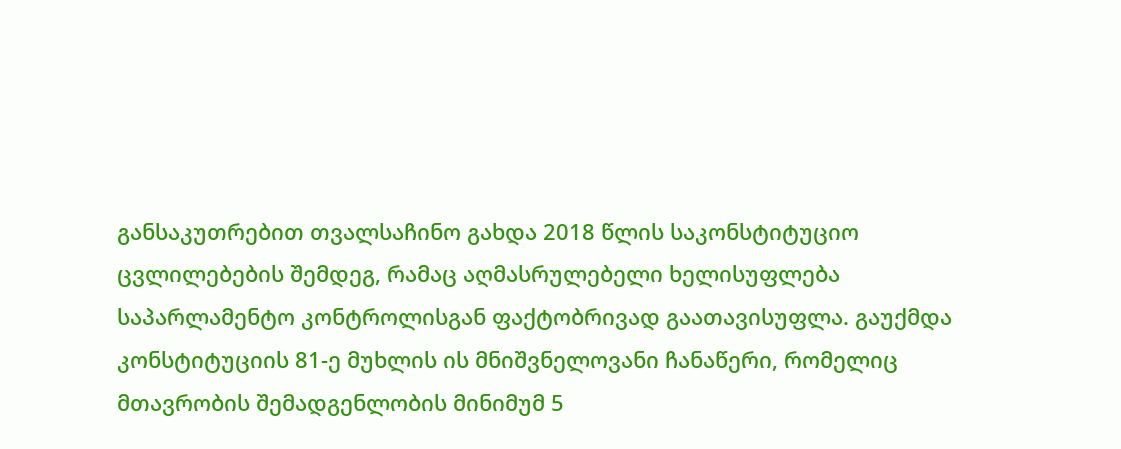განსაკუთრებით თვალსაჩინო გახდა 2018 წლის საკონსტიტუციო ცვლილებების შემდეგ, რამაც აღმასრულებელი ხელისუფლება საპარლამენტო კონტროლისგან ფაქტობრივად გაათავისუფლა. გაუქმდა კონსტიტუციის 81-ე მუხლის ის მნიშვნელოვანი ჩანაწერი, რომელიც მთავრობის შემადგენლობის მინიმუმ 5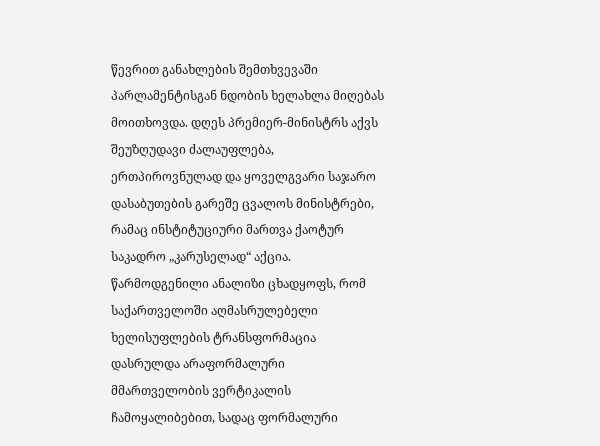წევრით განახლების შემთხვევაში პარლამენტისგან ნდობის ხელახლა მიღებას მოითხოვდა. დღეს პრემიერ-მინისტრს აქვს შეუზღუდავი ძალაუფლება, ერთპიროვნულად და ყოველგვარი საჯარო დასაბუთების გარეშე ცვალოს მინისტრები, რამაც ინსტიტუციური მართვა ქაოტურ საკადრო „კარუსელად“ აქცია.
წარმოდგენილი ანალიზი ცხადყოფს, რომ საქართველოში აღმასრულებელი ხელისუფლების ტრანსფორმაცია დასრულდა არაფორმალური მმართველობის ვერტიკალის ჩამოყალიბებით, სადაც ფორმალური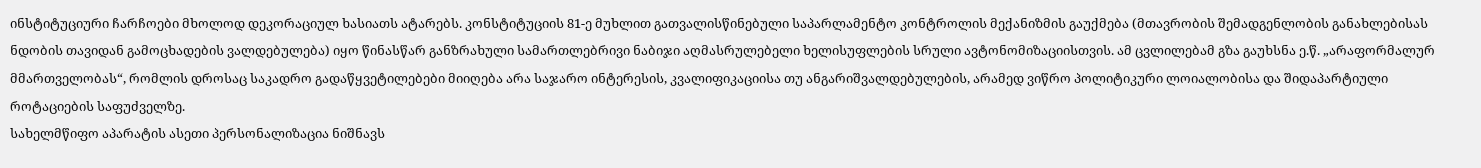ინსტიტუციური ჩარჩოები მხოლოდ დეკორაციულ ხასიათს ატარებს. კონსტიტუციის 81-ე მუხლით გათვალისწინებული საპარლამენტო კონტროლის მექანიზმის გაუქმება (მთავრობის შემადგენლობის განახლებისას ნდობის თავიდან გამოცხადების ვალდებულება) იყო წინასწარ განზრახული სამართლებრივი ნაბიჯი აღმასრულებელი ხელისუფლების სრული ავტონომიზაციისთვის. ამ ცვლილებამ გზა გაუხსნა ე.წ. „არაფორმალურ მმართველობას“, რომლის დროსაც საკადრო გადაწყვეტილებები მიიღება არა საჯარო ინტერესის, კვალიფიკაციისა თუ ანგარიშვალდებულების, არამედ ვიწრო პოლიტიკური ლოიალობისა და შიდაპარტიული როტაციების საფუძველზე.
სახელმწიფო აპარატის ასეთი პერსონალიზაცია ნიშნავს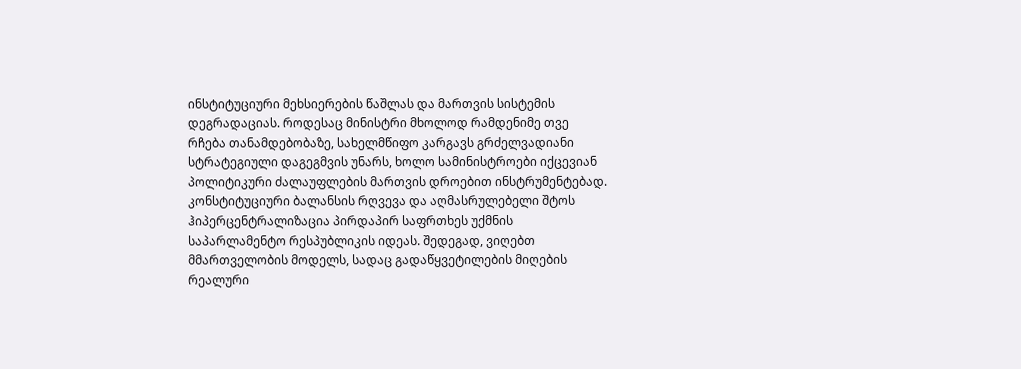ინსტიტუციური მეხსიერების წაშლას და მართვის სისტემის დეგრადაციას. როდესაც მინისტრი მხოლოდ რამდენიმე თვე რჩება თანამდებობაზე, სახელმწიფო კარგავს გრძელვადიანი სტრატეგიული დაგეგმვის უნარს, ხოლო სამინისტროები იქცევიან პოლიტიკური ძალაუფლების მართვის დროებით ინსტრუმენტებად. კონსტიტუციური ბალანსის რღვევა და აღმასრულებელი შტოს ჰიპერცენტრალიზაცია პირდაპირ საფრთხეს უქმნის საპარლამენტო რესპუბლიკის იდეას. შედეგად, ვიღებთ მმართველობის მოდელს, სადაც გადაწყვეტილების მიღების რეალური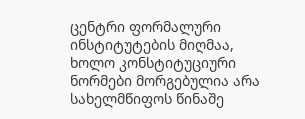ცენტრი ფორმალური ინსტიტუტების მიღმაა, ხოლო კონსტიტუციური ნორმები მორგებულია არა სახელმწიფოს წინაშე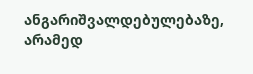ანგარიშვალდებულებაზე, არამედ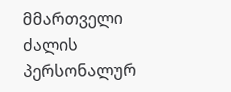მმართველი ძალის პერსონალურ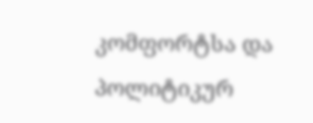კომფორტსა და პოლიტიკურ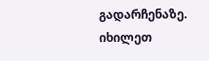გადარჩენაზე. იხილეთ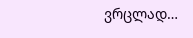ვრცლად…